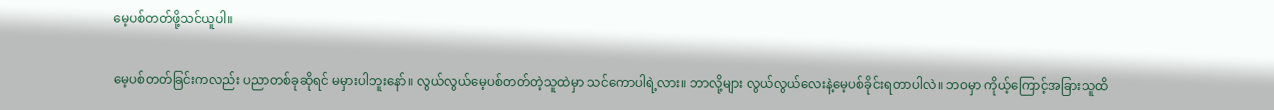မေ့ပစ်တတ်ဖို့သင်ယူပါ။

မေ့ပစ်တတ်ခြင်းကလည်း ပညာတစ်ခုဆိုရင် မမှားပါဘူးနော်။ လွယ်လွယ်မေ့ပစ်တတ်တဲ့သူထဲမှာ သင်ကောပါရဲ့လား။ ဘာလို့များ လွယ်လွယ်လေးနဲ့မေ့ပစ်ခိုင်းရတာပါလဲ။ ဘဝမှာ ကိုယ့်ကြောင့်အခြားသူထိ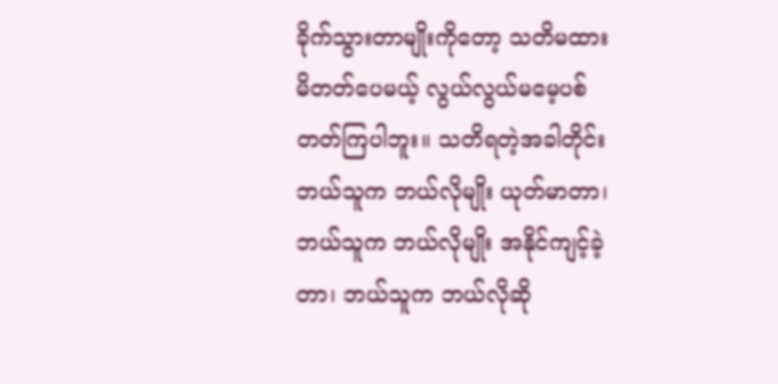ခိုက်သွားတာမျိုးကိုတော့ သတိမထားမိတတ်ပေမယ့် လွယ်လွယ်မမေ့ပစ်တတ်ကြပါဘူး။ သတိရတဲ့အခါတိုင်း ဘယ်သူက ဘယ်လိုမျိုး ယုတ်မာတာ၊ ဘယ်သူက ဘယ်လိုမျိုး အနိုင်ကျင့်ခဲ့တာ၊ ဘယ်သူက ဘယ်လိုဆို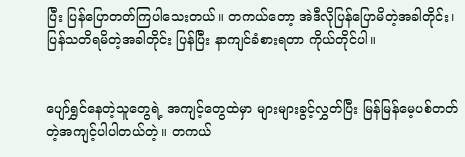ပြီး ပြန်ပြောတတ်ကြပါသေးတယ်။ တကယ်တော့ အဲဒီလိုပြန်ပြောမိတဲ့အခါတိုင်း၊ ပြန်သတိရမိတဲ့အခါတိုင်း ပြန်ပြီး နာကျင်ခံစားရတာ ကိုယ်တိုင်ပါ။


ပျော်ရွှင်နေတဲ့သူတွေရဲ့ အကျင့်တွေထဲမှာ များများခွင့်လွှတ်ပြီး မြန်မြန်မေ့ပစ်တတ်တဲ့အကျင့်ပါပါတယ်တဲ့။ တကယ်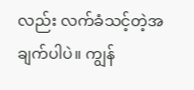လည်း လက်ခံသင့်တဲ့အချက်ပါပဲ။ ကျွန်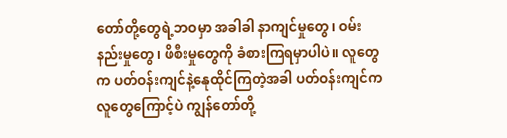တော်တို့တွေရဲ့ဘဝမှာ အခါခါ နာကျင်မှုတွေ၊ ဝမ်းနည်းမှုတွေ၊ ဖိစီးမှုတွေကို ခံစားကြရမှာပါပဲ။ လူတွေက ပတ်ဝန်းကျင်နဲ့နေုထိုင်ကြတဲ့အခါ ပတ်ဝန်းကျင်က လူတွေကြောင့်ပဲ ကျွန်တော်တို့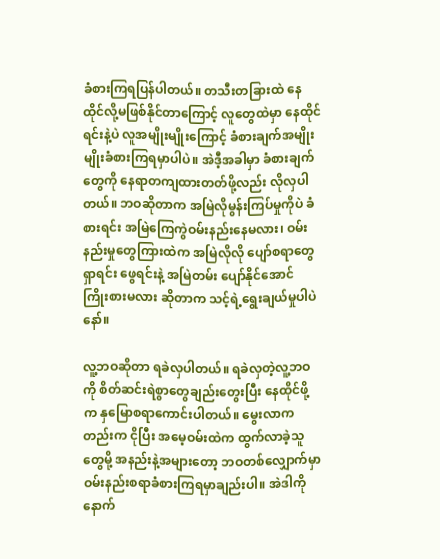ခံစားကြရပြန်ပါတယ်။ တသီးတခြားထဲ နေထိုင်လို့မဖြစ်နိုင်တာကြောင့် လူတွေထဲမှာ နေထိုင်ရင်းနဲ့ပဲ လူအမျိုးမျိုးကြောင့် ခံစားချက်အမျိုးမျိုးခံစားကြရမှာပါပဲ။ အဲဒီ့အခါမှာ ခံစားချက်တွေကို နေရာတကျထားတတ်ဖို့လည်း လိုလှပါတယ်။ ဘဝဆိုတာက အမြဲလိုမွန်းကြပ်မှုကိုပဲ ခံစားရင်း အမြဲကြေကွဲဝမ်းနည်းနေမလား၊ ဝမ်းနည်းမှုတွေကြားထဲက အမြဲလိုလို ပျော်စရာတွေရှာရင်း ဖွေရင်းနဲ့ အမြဲတမ်း ပျော်နိုင်အောင် ကြိုးစားမလား ဆိုတာက သင့်ရဲ့ရွေးချယ်မှုပါပဲနော်။

လူ့ဘဝဆိုတာ ရခဲလှပါတယ်။ ရခဲလှတဲ့လူ့ဘဝကို စိတ်ဆင်းရဲစွာတွေချည်းတွေးပြီး နေထိုင်ဖို့က နှမြောစရာကောင်းပါတယ်။ မွေးလာကတည်းက ငိုပြီး အမေ့ဝမ်းထဲက ထွက်လာခဲ့သူတွေမို့ အနည်းနဲ့အများတော့ ဘဝတစ်လျှောက်မှာ ဝမ်းနည်းစရာခံစားကြရမှာချည်းပါ။ အဲဒါကို နောက်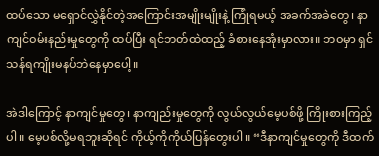ထပ်သော မရှောင်လွှဲနိုင်တဲ့အကြောင်းအမျိုးမျိုးနဲ့ ကြုံရမယ့် အခက်အခဲတွေ၊ နာကျင်ဝမ်းနည်းမှုတွေကို ထပ်ပြီး ရင်ဘတ်ထဲထည့် ခံစားနေအုံးမှာလား။ ဘဝမှာ ရှင်သန်ရကျိုးမနပ်ဘဲနေမှာပေါ့။

အဲဒါကြောင့် နာကျင်မှုတွေ၊ နာကျည်းမှုတွေကို လွယ်လွယ်မေ့ပစ်ဖို့ ကြိုးစားကြည့်ပါ။ မေ့ပစ်လို့မရဘူးဆိုရင် ကိုယ့်ကိုကိုယ်ပြန်တွေးပါ။ “ဒီနာကျင်မှုတွေကို ဒီထက်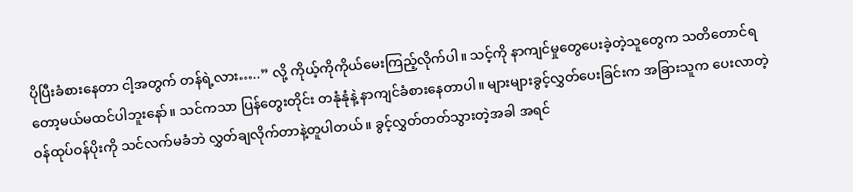ပိုပြီးခံစားနေတာ ငါ့အတွက် တန်ရဲ့လား…..” လို့ ကိုယ့်ကိုကိုယ်မေးကြည့်လိုက်ပါ။ သင့်ကို နာကျင်မှုတွေပေးခဲ့တဲ့သူတွေက သတိတောင်ရတော့မယ်မထင်ပါဘူးနော်။ သင်ကသာ ပြန်တွေးတိုင်း တနုံနုံနဲ့ နာကျင်ခံစားနေတာပါ။ များများခွင့်လွှတ်ပေးခြင်းက အခြားသူက ပေးလာတဲ့ ဝန်ထုပ်ဝန်ပိုးကို သင်လက်မခံဘဲ လွှတ်ချလိုက်တာနဲ့တူပါတယ်။ ခွင့်လွှတ်တတ်သွားတဲ့အခါ အရင်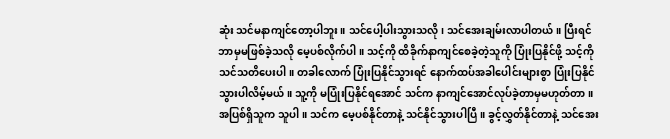ဆုံး သင်မနာကျင်တော့ပါဘူး။ သင်ပေါ့ပါးသွားသလို၊ သင်အေးချမ်းလာပါတယ်။ ပြီးရင် ဘာမှမဖြစ်ခဲ့သလို မေ့ပစ်လိုက်ပါ။ သင့်ကို ထိခိုက်နာကျင်စေခဲ့တဲ့သူကို ပြုံးပြနိုင်ဖို့ သင့်ကိုသင်သတိပေးပါ။ တခါလောက် ပြုံးပြနိုင်သွားရင် နောက်ထပ်အခါပေါင်းများစွာ ပြုံးပြနိုင်သွားပါလိမ့်မယ်။ သူ့ကို မပြုံးပြနိုင်ရအောင် သင်က နာကျင်အောင်လုပ်ခဲ့တာမှမဟုတ်တာ။ အပြစ်ရှိသူက သူပါ။ သင်က မေ့ပစ်နိုင်တာနဲ့ သင်နိုင်သွားပါပြီ။ ခွင့်လွှတ်နိုင်တာနဲ့ သင်အေး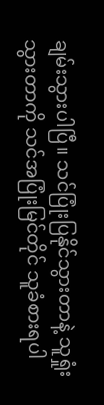ချမ်းသွားပါပြီ။ သင်ပြုံးပြနိုင်သွားတာနဲ့ သူရှုံးသွားတာကို သင်အပြုံးမြင်တိုင် သူခံစားရပါ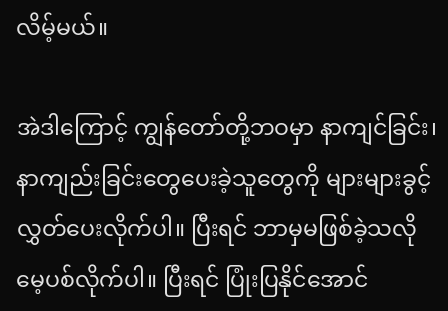လိမ့်မယ်။

အဲဒါကြောင့် ကျွန်တော်တို့ဘဝမှာ နာကျင်ခြင်း၊ နာကျည်းခြင်းတွေပေးခဲ့သူတွေကို များများခွင့်လွှတ်ပေးလိုက်ပါ။ ပြီးရင် ဘာမှမဖြစ်ခဲ့သလို မေ့ပစ်လိုက်ပါ။ ပြီးရင် ပြုံးပြနိုင်အောင်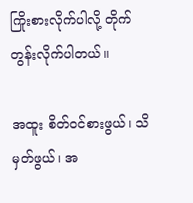ကြိုးစားလိုက်ပါလို့ တိုက်တွန်းလိုက်ပါတယ်။

အထူး စိတ်ဝင်စားဖွယ်၊ သိမှတ်ဖွယ်၊ အ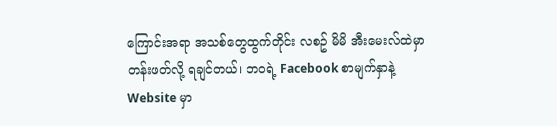ကြောင်းအရာ အသစ်တွေထွက်တိုင်း လစဥ် မိမိ အီးမေးလ်ထဲမှာ တန်းဖတ်လို့ ရချင်တယ်၊ ဘဝရဲ့ Facebook စာမျက်နှာနဲ့ Website မှာ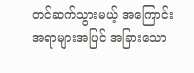တင်ဆက်သွားမယ့် အကြောင်းအရာများအပြင် အခြားသော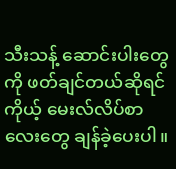သီးသန့် ဆောင်းပါးတွေကို ဖတ်ချင်တယ်ဆိုရင် ကိုယ့် မေးလ်လိပ်စာလေးတွေ ချန်ခဲ့ပေးပါ။